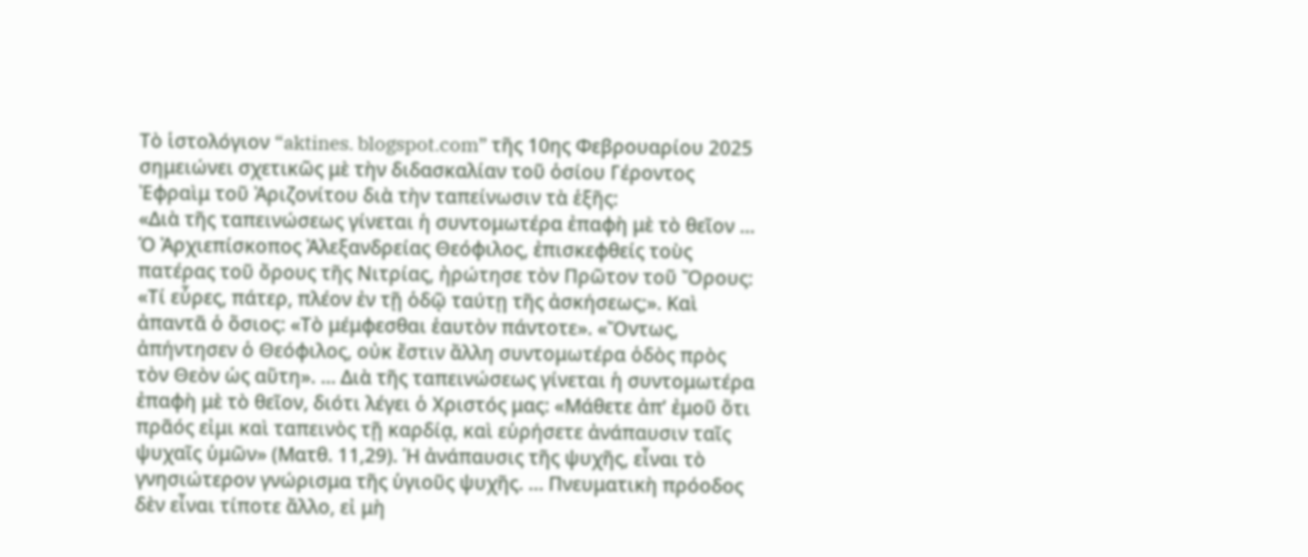Τὸ ἱστολόγιον “aktines. blogspot.com” τῆς 10ης Φεβρουαρίου 2025 σημειώνει σχετικῶς μὲ τὴν διδασκαλίαν τοῦ ὁσίου Γέροντος Ἐφραὶμ τοῦ Ἀριζονίτου διὰ τὴν ταπείνωσιν τὰ ἑξῆς:
«Διὰ τῆς ταπεινώσεως γίνεται ἡ συντομωτέρα ἐπαφὴ μὲ τὸ θεῖον … Ὁ Ἀρχιεπίσκοπος Ἀλεξανδρείας Θεόφιλος, ἐπισκεφθείς τοὺς πατέρας τοῦ ὄρους τῆς Νιτρίας, ἠρώτησε τὸν Πρῶτον τοῦ Ὄρους: «Τί εὗρες, πάτερ, πλέον ἐν τῇ ὁδῷ ταύτῃ τῆς ἀσκήσεως;». Καὶ ἀπαντᾶ ὁ ὅσιος: «Τὸ μέμφεσθαι ἑαυτὸν πάντοτε». «Ὄντως, ἀπήντησεν ὁ Θεόφιλος, οὐκ ἔστιν ἄλλη συντομωτέρα ὁδὸς πρὸς τὸν Θεὸν ὡς αὕτη». … Διὰ τῆς ταπεινώσεως γίνεται ἡ συντομωτέρα ἐπαφὴ μὲ τὸ θεῖον, διότι λέγει ὁ Χριστός μας: «Μάθετε ἀπ’ ἐμοῦ ὅτι πρᾶός εἰμι καὶ ταπεινὸς τῇ καρδίᾳ, καὶ εὑρήσετε ἀνάπαυσιν ταῖς ψυχαῖς ὑμῶν» (Ματθ. 11,29). Ἡ ἀνάπαυσις τῆς ψυχῆς, εἶναι τὸ γνησιώτερον γνώρισμα τῆς ὑγιοῦς ψυχῆς. … Πνευματικὴ πρόοδος δὲν εἶναι τίποτε ἄλλο, εἰ μὴ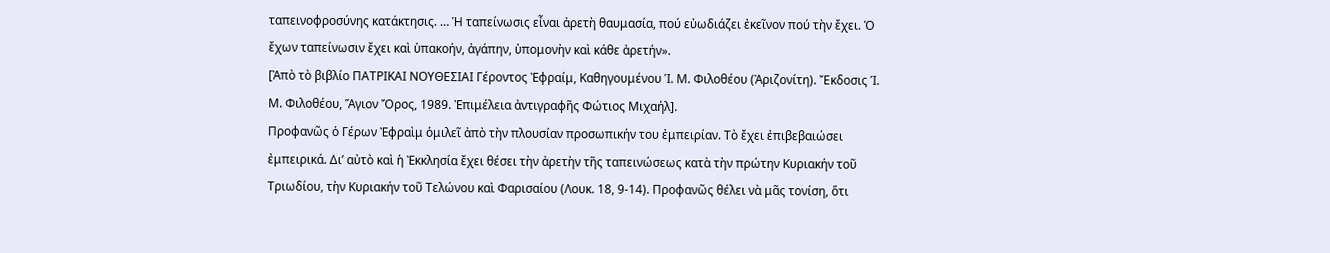ταπεινοφροσύνης κατάκτησις. … Ἡ ταπείνωσις εἶναι ἀρετὴ θαυμασία, πού εὐωδιάζει ἐκεῖνον πού τὴν ἔχει. Ὁ ἔχων ταπείνωσιν ἔχει καὶ ὑπακοήν, ἀγάπην, ὑπομονὴν καὶ κάθε ἀρετήν».
[Ἀπὸ τὸ βιβλίο ΠΑΤΡΙΚΑΙ ΝΟΥΘΕΣΙΑΙ Γέροντος Ἐφραίμ, Καθηγουμένου Ἱ. Μ. Φιλοθέου (Ἀριζονίτη). Ἔκδοσις Ἱ. Μ. Φιλοθέου, Ἅγιον Ὄρος, 1989. Ἐπιμέλεια ἀντιγραφῆς Φώτιος Μιχαήλ].
Προφανῶς ὁ Γέρων Ἐφραὶμ ὁμιλεῖ ἀπὸ τὴν πλουσίαν προσωπικήν του ἐμπειρίαν. Τὸ ἔχει ἐπιβεβαιώσει ἐμπειρικά. Δι’ αὐτὸ καὶ ἡ Ἐκκλησία ἔχει θέσει τὴν ἀρετὴν τῆς ταπεινώσεως κατὰ τὴν πρώτην Κυριακήν τοῦ Τριωδίου, τὴν Κυριακήν τοῦ Τελώνου καὶ Φαρισαίου (Λουκ. 18, 9-14). Προφανῶς θέλει νὰ μᾶς τονίση, ὅτι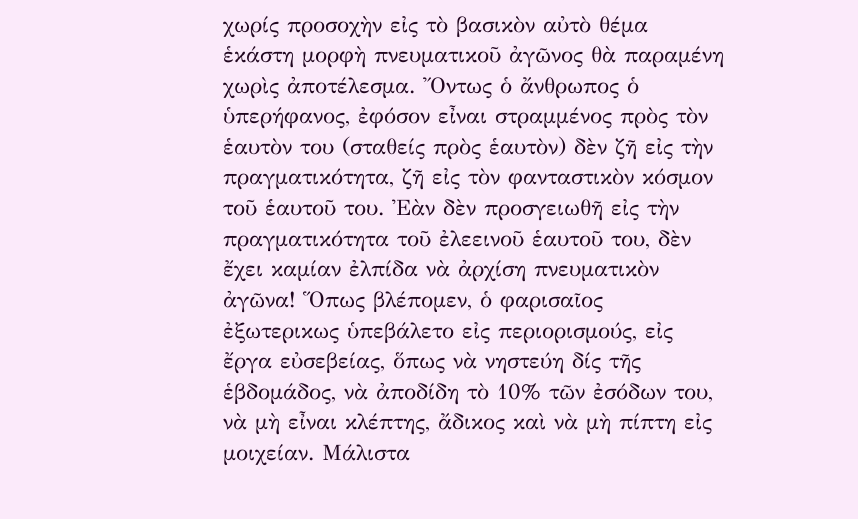χωρίς προσοχὴν εἰς τὸ βασικὸν αὐτὸ θέμα ἑκάστη μορφὴ πνευματικοῦ ἀγῶνος θὰ παραμένη χωρὶς ἀποτέλεσμα. Ὄντως ὁ ἄνθρωπος ὁ ὑπερήφανος, ἐφόσον εἶναι στραμμένος πρὸς τὸν ἑαυτὸν του (σταθείς πρὸς ἑαυτὸν) δὲν ζῆ εἰς τὴν πραγματικότητα, ζῆ εἰς τὸν φανταστικὸν κόσμον τοῦ ἑαυτοῦ του. Ἐὰν δὲν προσγειωθῆ εἰς τὴν πραγματικότητα τοῦ ἐλεεινοῦ ἑαυτοῦ του, δὲν ἔχει καμίαν ἐλπίδα νὰ ἀρχίση πνευματικὸν ἀγῶνα! Ὅπως βλέπομεν, ὁ φαρισαῖος ἐξωτερικως ὑπεβάλετο εἰς περιορισμούς, εἰς ἔργα εὐσεβείας, ὅπως νὰ νηστεύη δίς τῆς ἑβδομάδος, νὰ ἀποδίδη τὸ 10% τῶν ἐσόδων του, νὰ μὴ εἶναι κλέπτης, ἄδικος καὶ νὰ μὴ πίπτη εἰς μοιχείαν. Μάλιστα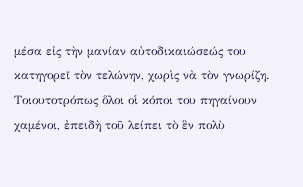μέσα εἰς τὴν μανίαν αὐτοδικαιώσεώς του κατηγορεῖ τὸν τελώνην, χωρὶς νὰ τὸν γνωρίζη. Τοιουτοτρόπως ὅλοι οἱ κόποι του πηγαίνουν χαμένοι, ἐπειδὴ τοῦ λείπει τὸ ἓν πολὺ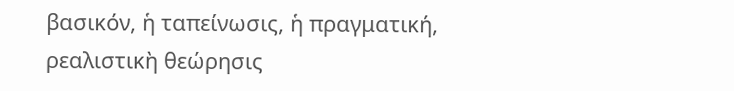βασικόν, ἡ ταπείνωσις, ἡ πραγματική, ρεαλιστικὴ θεώρησις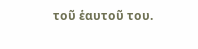τοῦ ἑαυτοῦ του.